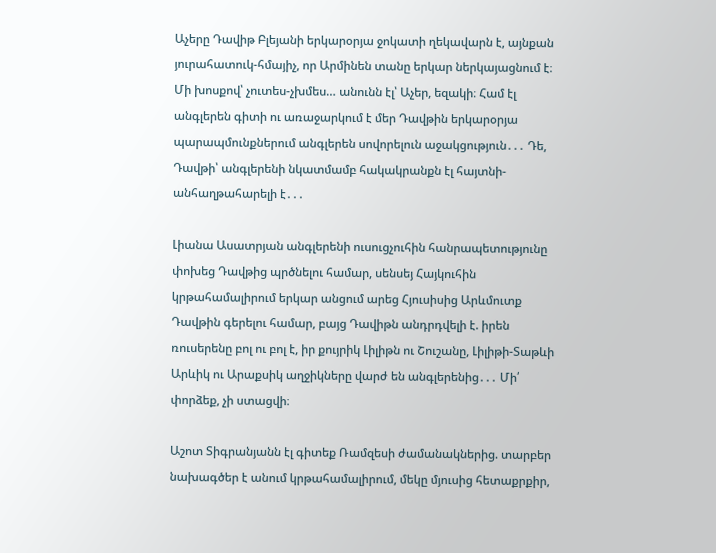Աչերը Դավիթ Բլեյանի երկարօրյա ջոկատի ղեկավարն է, այնքան յուրահատուկ-հմայիչ, որ Արմինեն տանը երկար ներկայացնում է։ Մի խոսքով՝ չուտես-չխմես… անունն էլ՝ Աչեր, եզակի։ Համ էլ անգլերեն գիտի ու առաջարկում է մեր Դավթին երկարօրյա պարապմունքներում անգլերեն սովորելուն աջակցություն․․․ Դե, Դավթի՝ անգլերենի նկատմամբ հակակրանքն էլ հայտնի-անհաղթահարելի է․․․

Լիանա Ասատրյան անգլերենի ուսուցչուհին հանրապետությունը փոխեց Դավթից պրծնելու համար, սենսեյ Հայկուհին կրթահամալիրում երկար անցում արեց Հյուսիսից Արևմուտք Դավթին գերելու համար, բայց Դավիթն անդրդվելի է. իրեն ռուսերենը բոլ ու բոլ է, իր քույրիկ Լիլիթն ու Շուշանը, Լիլիթի-Տաթևի Արևիկ ու Արաքսիկ աղջիկները վարժ են անգլերենից․․․ Մի՛ փորձեք, չի ստացվի։

Աշոտ Տիգրանյանն էլ գիտեք Ռամզեսի ժամանակներից. տարբեր նախագծեր է անում կրթահամալիրում, մեկը մյուսից հետաքրքիր,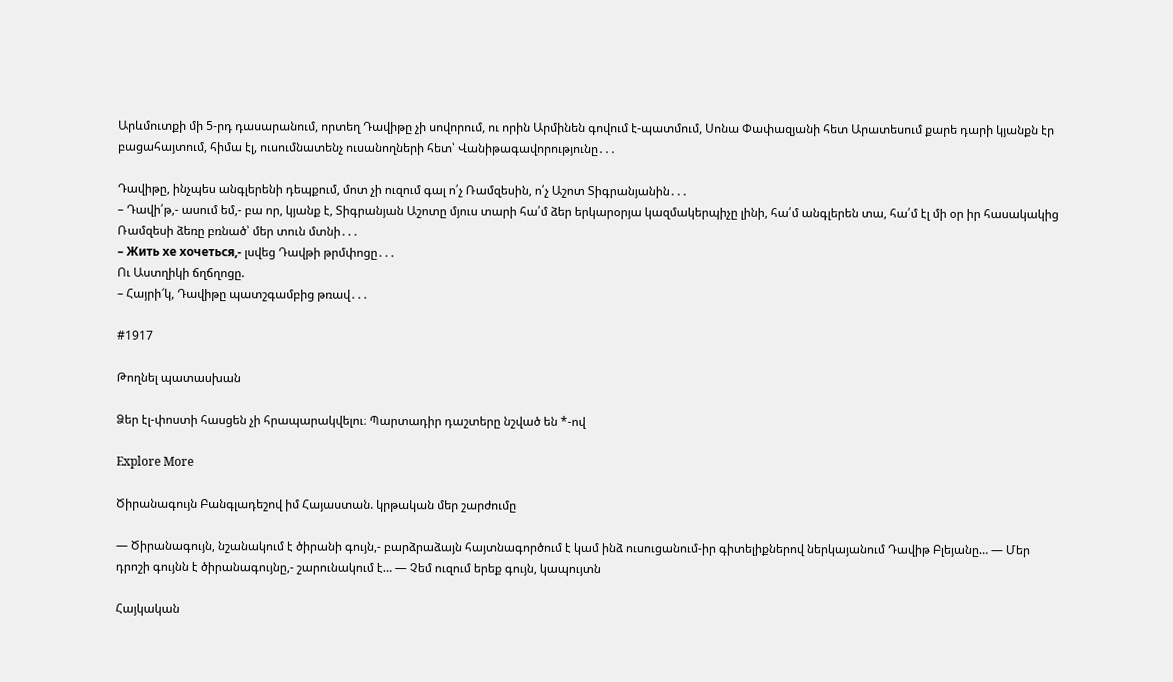Արևմուտքի մի 5-րդ դասարանում, որտեղ Դավիթը չի սովորում, ու որին Արմինեն գովում է-պատմում, Սոնա Փափազյանի հետ Արատեսում քարե դարի կյանքն էր բացահայտում, հիմա էլ, ուսումնատենչ ուսանողների հետ՝ Վանիթագավորությունը․․․

Դավիթը, ինչպես անգլերենի դեպքում, մոտ չի ուզում գալ ո՛չ Ռամզեսին, ո՛չ Աշոտ Տիգրանյանին․․․
– Դավի՛թ,- ասում եմ,- բա որ, կյանք է, Տիգրանյան Աշոտը մյուս տարի հա՛մ ձեր երկարօրյա կազմակերպիչը լինի, հա՛մ անգլերեն տա, հա՛մ էլ մի օր իր հասակակից Ռամզեսի ձեռը բռնած՝ մեր տուն մտնի․․․
– Жить хе хочеться,- լսվեց Դավթի թրմփոցը․․․
Ու Աստղիկի ճղճղոցը.
– Հայրի՜կ, Դավիթը պատշգամբից թռավ․․․

#1917

Թողնել պատասխան

Ձեր էլ-փոստի հասցեն չի հրապարակվելու։ Պարտադիր դաշտերը նշված են *-ով

Explore More

Ծիրանագույն Բանգլադեշով իմ Հայաստան. կրթական մեր շարժումը

— Ծիրանագույն, նշանակում է ծիրանի գույն,- բարձրաձայն հայտնագործում է կամ ինձ ուսուցանում-իր գիտելիքներով ներկայանում Դավիթ Բլեյանը… — Մեր դրոշի գույնն է ծիրանագույնը,- շարունակում է… — Չեմ ուզում երեք գույն, կապույտն

Հայկական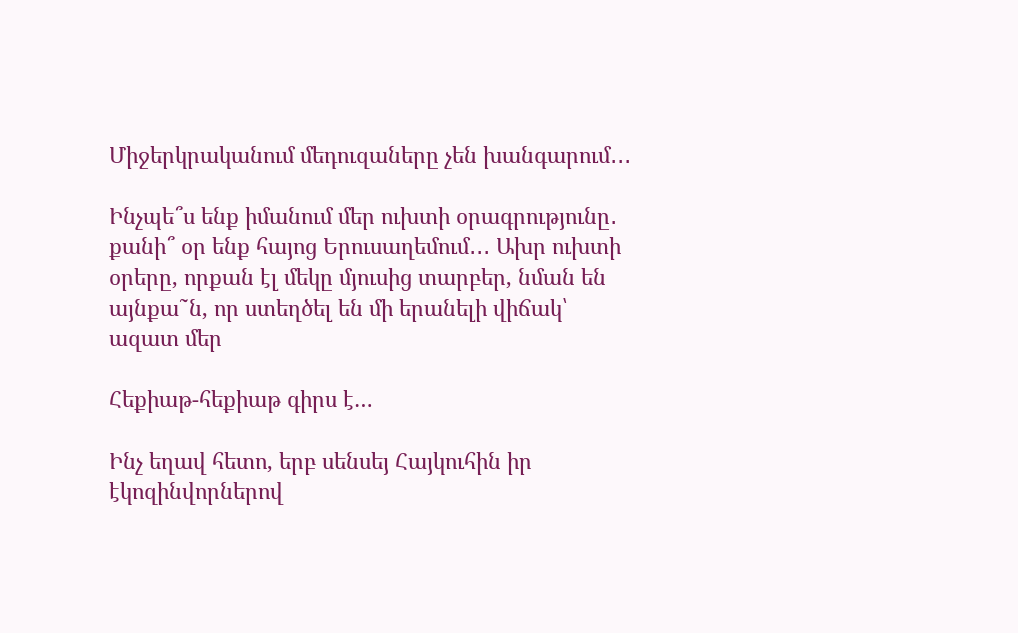Միջերկրականում մեդուզաները չեն խանգարում․․․

Ինչպե՞ս ենք իմանում մեր ուխտի օրագրությունը․ քանի՞ օր ենք հայոց Երուսաղեմում․․․ Ախր ուխտի օրերը, որքան էլ մեկը մյուսից տարբեր, նման են այնքա˜ն, որ ստեղծել են մի երանելի վիճակ՝ ազատ մեր

Հեքիաթ-հեքիաթ գիրս է…

Ինչ եղավ հետո, երբ սենսեյ Հայկուհին իր էկոզինվորներով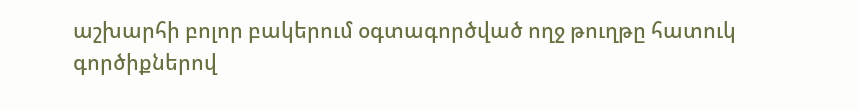աշխարհի բոլոր բակերում օգտագործված ողջ թուղթը հատուկ գործիքներով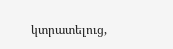կտրատելուց,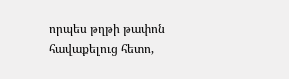որպես թղթի թափոն հավաքելուց հետո,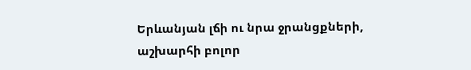Երևանյան լճի ու նրա ջրանցքների, աշխարհի բոլոր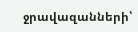ջրավազանների՝